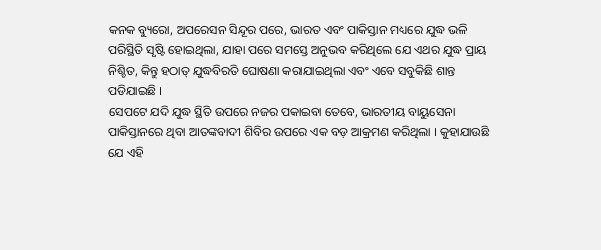କନକ ବ୍ୟୁରୋ, ଅପରେସନ ସିନ୍ଦୂର ପରେ, ଭାରତ ଏବଂ ପାକିସ୍ତାନ ମଧ୍ୟରେ ଯୁଦ୍ଧ ଭଳି ପରିସ୍ଥିତି ସୃଷ୍ଟି ହୋଇଥିଲା, ଯାହା ପରେ ସମସ୍ତେ ଅନୁଭବ କରିଥିଲେ ଯେ ଏଥର ଯୁଦ୍ଧ ପ୍ରାୟ ନିଶ୍ଚିତ, କିନ୍ତୁ ହଠାତ୍ ଯୁଦ୍ଧବିରତି ଘୋଷଣା କରାଯାଇଥିଲା ଏବଂ ଏବେ ସବୁକିଛି ଶାନ୍ତ ପଡିଯାଇଛି ।
ସେପଟେ ଯଦି ଯୁଦ୍ଧ ସ୍ଥିତି ଉପରେ ନଜର ପକାଇବା ତେବେ, ଭାରତୀୟ ବାୟୁସେନା ପାକିସ୍ତାନରେ ଥିବା ଆତଙ୍କବାଦୀ ଶିବିର ଉପରେ ଏକ ବଡ଼ ଆକ୍ରମଣ କରିଥିଲା । କୁହାଯାଉଛି ଯେ ଏହି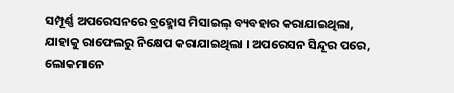ସମ୍ପୂର୍ଣ୍ଣ ଅପରେସନରେ ବ୍ରହ୍ମୋସ ମିସାଇଲ୍ ବ୍ୟବହାର କରାଯାଇଥିଲା, ଯାହାକୁ ରାଫେଲରୁ ନିକ୍ଷେପ କରାଯାଇଥିଲା । ଅପରେସନ ସିନ୍ଦୂର ପରେ, ଲୋକମାନେ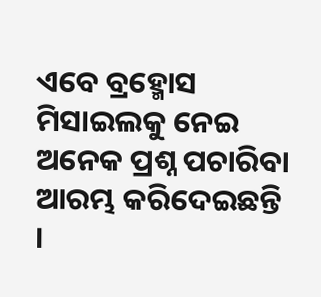ଏବେ ବ୍ରହ୍ମୋସ ମିସାଇଲକୁ ନେଇ ଅନେକ ପ୍ରଶ୍ନ ପଚାରିବା ଆରମ୍ଭ କରିଦେଇଛନ୍ତି ।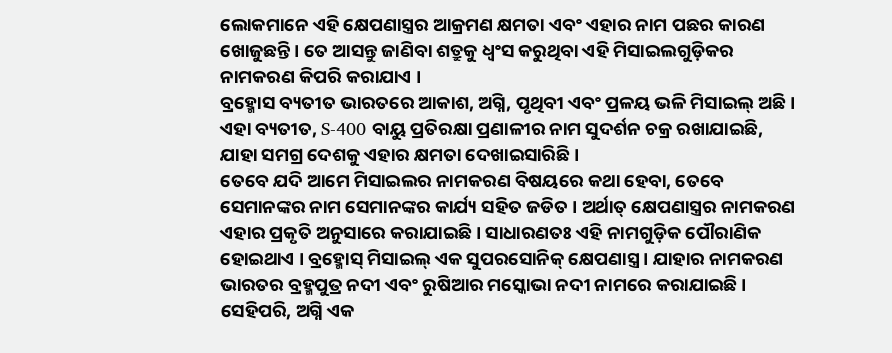ଲୋକମାନେ ଏହି କ୍ଷେପଣାସ୍ତ୍ରର ଆକ୍ରମଣ କ୍ଷମତା ଏବଂ ଏହାର ନାମ ପଛର କାରଣ ଖୋଜୁଛନ୍ତି । ତେ ଆସନ୍ତୁ ଜାଣିବା ଶତ୍ରୁକୁ ଧ୍ୱଂସ କରୁଥିବା ଏହି ମିସାଇଲଗୁଡ଼ିକର ନାମକରଣ କିପରି କରାଯାଏ ।
ବ୍ରହ୍ମୋସ ବ୍ୟତୀତ ଭାରତରେ ଆକାଶ, ଅଗ୍ନି, ପୃଥିବୀ ଏବଂ ପ୍ରଳୟ ଭଳି ମିସାଇଲ୍ ଅଛି । ଏହା ବ୍ୟତୀତ, S-400 ବାୟୁ ପ୍ରତିରକ୍ଷା ପ୍ରଣାଳୀର ନାମ ସୁଦର୍ଶନ ଚକ୍ର ରଖାଯାଇଛି, ଯାହା ସମଗ୍ର ଦେଶକୁ ଏହାର କ୍ଷମତା ଦେଖାଇସାରିଛି ।
ତେବେ ଯଦି ଆମେ ମିସାଇଲର ନାମକରଣ ବିଷୟରେ କଥା ହେବା, ତେବେ ସେମାନଙ୍କର ନାମ ସେମାନଙ୍କର କାର୍ଯ୍ୟ ସହିତ ଜଡିତ । ଅର୍ଥାତ୍ କ୍ଷେପଣାସ୍ତ୍ରର ନାମକରଣ ଏହାର ପ୍ରକୃତି ଅନୁସାରେ କରାଯାଇଛି । ସାଧାରଣତଃ ଏହି ନାମଗୁଡ଼ିକ ପୌରାଣିକ ହୋଇଥାଏ । ବ୍ରହ୍ମୋସ୍ ମିସାଇଲ୍ ଏକ ସୁପରସୋନିକ୍ କ୍ଷେପଣାସ୍ତ୍ର । ଯାହାର ନାମକରଣ ଭାରତର ବ୍ରହ୍ମପୁତ୍ର ନଦୀ ଏବଂ ରୁଷିଆର ମସ୍କୋଭା ନଦୀ ନାମରେ କରାଯାଇଛି । ସେହିପରି, ଅଗ୍ନି ଏକ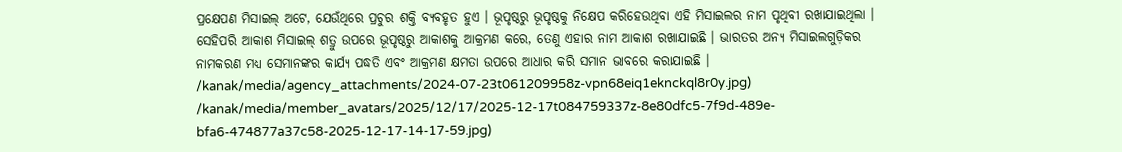ପ୍ରକ୍ଷେପଣ ମିସାଇଲ୍ ଅଟେ, ଯେଉଁଥିରେ ପ୍ରଚୁର ଶକ୍ତି ବ୍ୟବହୃତ ହୁଏ । ଭୂପୃଷ୍ଠରୁ ଭୂପୃଷ୍ଠକୁ ନିକ୍ଷେପ କରିହେଉଥିବା ଏହି ମିସାଇଲର ନାମ ପୃଥିବୀ ରଖାଯାଇଥିଲା ।
ସେହିପରି ଆକାଶ ମିସାଇଲ୍ ଶତ୍ରୁ ଉପରେ ଭୂପୃଷ୍ଠରୁ ଆକାଶକୁ ଆକ୍ରମଣ କରେ, ତେଣୁ ଏହାର ନାମ ଆକାଶ ରଖାଯାଇଛି । ଭାରତର ଅନ୍ୟ ମିସାଇଲଗୁଡ଼ିକର ନାମକରଣ ମଧ୍ୟ ସେମାନଙ୍କର କାର୍ଯ୍ୟ ପଦ୍ଧତି ଏବଂ ଆକ୍ରମଣ କ୍ଷମତା ଉପରେ ଆଧାର କରି ସମାନ ଭାବରେ କରାଯାଇଛି ।
/kanak/media/agency_attachments/2024-07-23t061209958z-vpn68eiq1eknckql8r0y.jpg)
/kanak/media/member_avatars/2025/12/17/2025-12-17t084759337z-8e80dfc5-7f9d-489e-bfa6-474877a37c58-2025-12-17-14-17-59.jpg)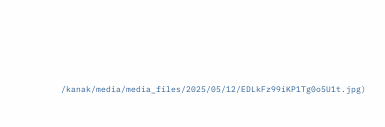/kanak/media/media_files/2025/05/12/EDLkFz99iKP1Tg0o5U1t.jpg)